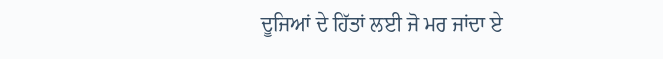ਦੂਜਿਆਂ ਦੇ ਹਿੱਤਾਂ ਲਈ ਜੋ ਮਰ ਜਾਂਦਾ ਏ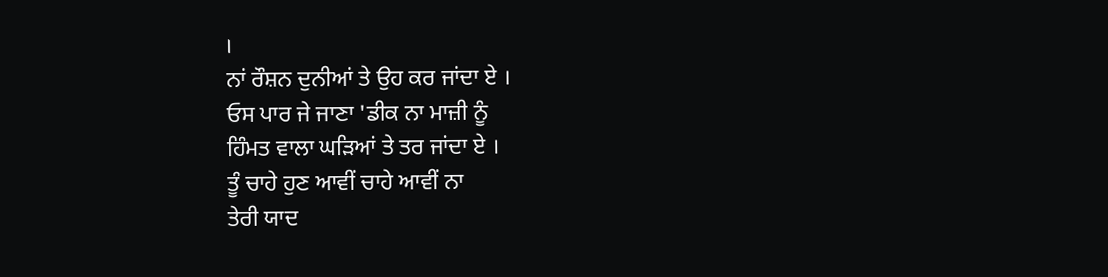।
ਨਾਂ ਰੌਸ਼ਨ ਦੁਨੀਆਂ ਤੇ ਉਹ ਕਰ ਜਾਂਦਾ ਏ ।
ਓਸ ਪਾਰ ਜੇ ਜਾਣਾ 'ਡੀਕ ਨਾ ਮਾਜ਼ੀ ਨੂੰ
ਹਿੰਮਤ ਵਾਲਾ ਘੜਿਆਂ ਤੇ ਤਰ ਜਾਂਦਾ ਏ ।
ਤੂੰ ਚਾਹੇ ਹੁਣ ਆਵੀਂ ਚਾਹੇ ਆਵੀਂ ਨਾ
ਤੇਰੀ ਯਾਦ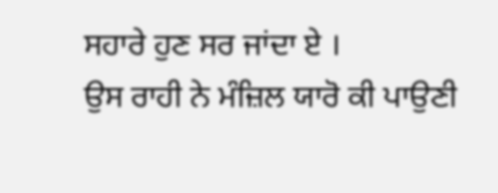ਸਹਾਰੇ ਹੁਣ ਸਰ ਜਾਂਦਾ ਏ ।
ਉਸ ਰਾਹੀ ਨੇ ਮੰਜ਼ਿਲ ਯਾਰੋ ਕੀ ਪਾਉਣੀ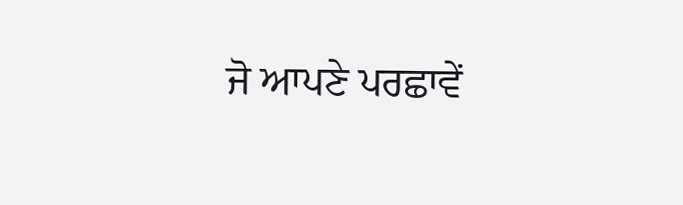ਜੋ ਆਪਣੇ ਪਰਛਾਵੇਂ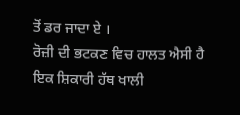ਤੋਂ ਡਰ ਜਾਦਾ ਏ ।
ਰੋਜ਼ੀ ਦੀ ਭਟਕਣ ਵਿਚ ਹਾਲਤ ਐਸੀ ਹੈ
ਇਕ ਸ਼ਿਕਾਰੀ ਹੱਥ ਖਾਲੀ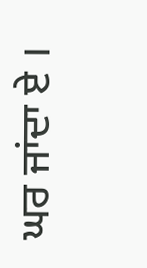ਘਰ ਜਾਂਦਾ ਏ ।